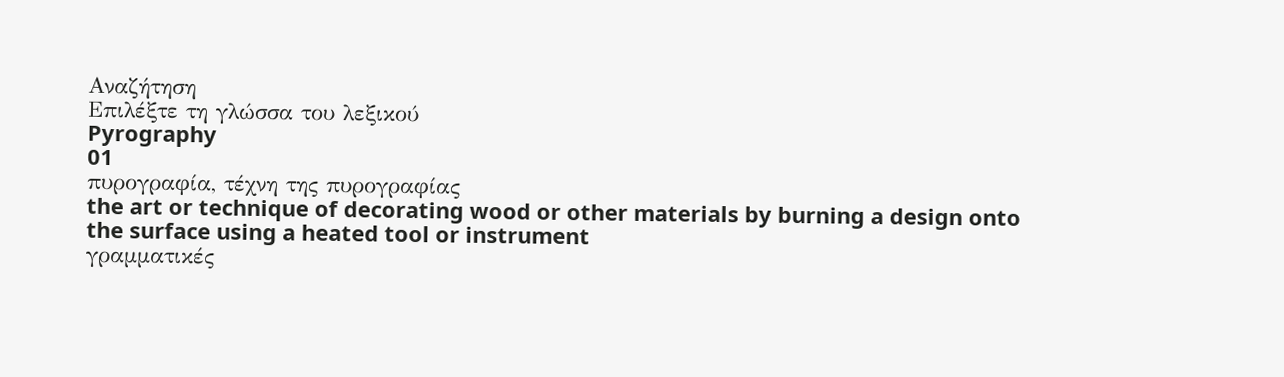Αναζήτηση
Επιλέξτε τη γλώσσα του λεξικού
Pyrography
01
πυρογραφία, τέχνη της πυρογραφίας
the art or technique of decorating wood or other materials by burning a design onto the surface using a heated tool or instrument
γραμματικές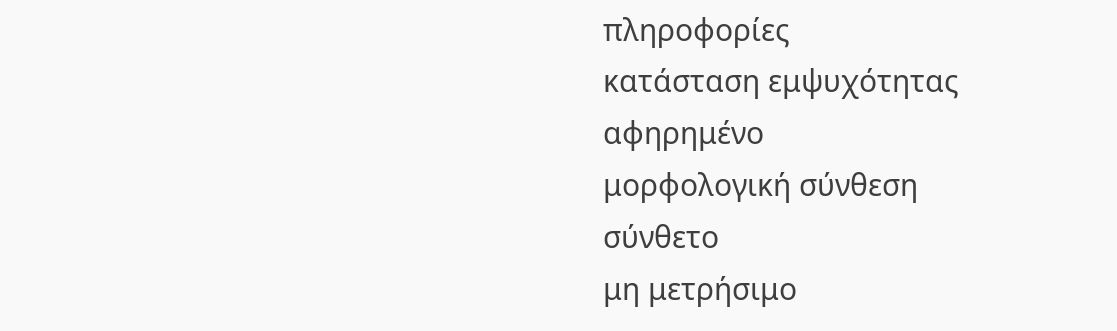πληροφορίες
κατάσταση εμψυχότητας
αφηρημένο
μορφολογική σύνθεση
σύνθετο
μη μετρήσιμο